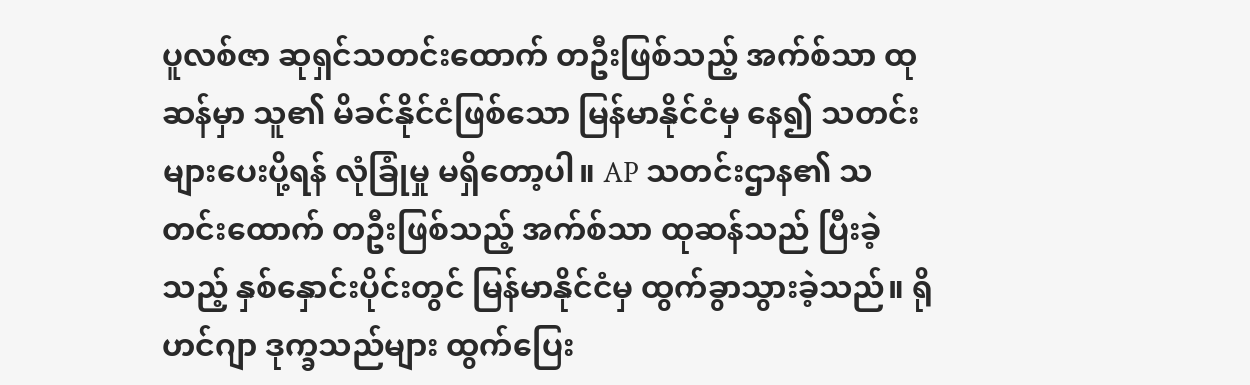ပူလစ်ဇာ ဆုရှင်သတင်းထောက် တဦးဖြစ်သည့် အက်စ်သာ ထုဆန်မှာ သူ၏ မိခင်နိုင်ငံဖြစ်သော မြန်မာနိုင်ငံမှ နေ၍ သတင်းများပေးပို့ရန် လုံခြုံမှု မရှိတော့ပါ။ AP သတင်းဌာန၏ သတင်းထောက် တဦးဖြစ်သည့် အက်စ်သာ ထုဆန်သည် ပြီးခဲ့သည့် နှစ်နှောင်းပိုင်းတွင် မြန်မာနိုင်ငံမှ ထွက်ခွာသွားခဲ့သည်။ ရိုဟင်ဂျာ ဒုက္ခသည်များ ထွက်ပြေး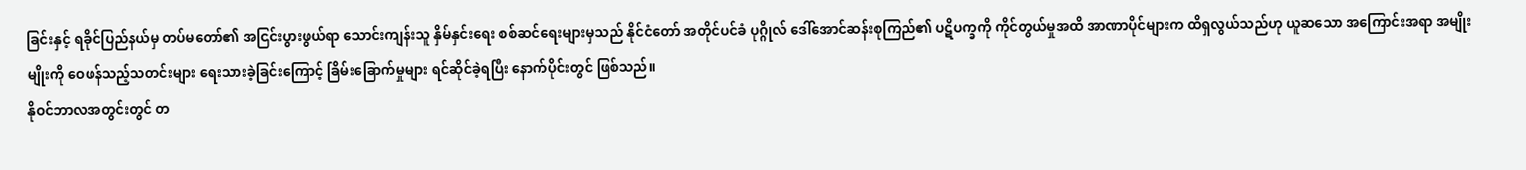ခြင်းနှင့် ရခိုင်ပြည်နယ်မှ တပ်မတော်၏ အငြင်းပွားဖွယ်ရာ သောင်းကျန်းသူ နှိမ်နှင်းရေး စစ်ဆင်ရေးများမှသည် နိုင်ငံတော် အတိုင်ပင်ခံ ပုဂ္ဂိုလ် ဒေါ်အောင်ဆန်းစုကြည်၏ ပဋိပက္ခကို ကိုင်တွယ်မှုအထိ အာဏာပိုင်များက ထိရှလွယ်သည်ဟု ယူဆသော အကြောင်းအရာ အမျိုးမျိုးကို ဝေဖန်သည့်သတင်းများ ရေးသားခဲ့ခြင်းကြောင့် ခြိမ်းခြောက်မှုများ ရင်ဆိုင်ခဲ့ရပြီး နောက်ပိုင်းတွင် ဖြစ်သည်။
နိုဝင်ဘာလအတွင်းတွင် တ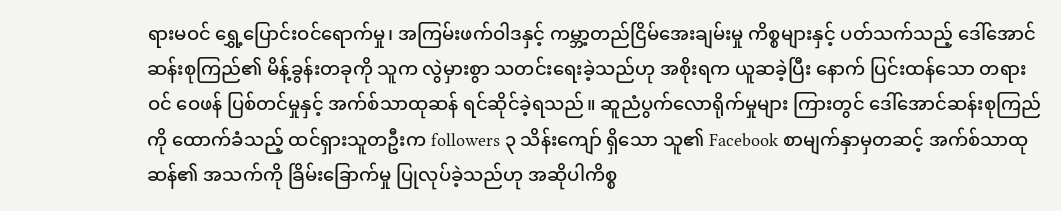ရားမဝင် ရွှေ့ပြောင်းဝင်ရောက်မှု၊ အကြမ်းဖက်ဝါဒနှင့် ကမ္ဘာ့တည်ငြိမ်အေးချမ်းမှု ကိစ္စများနှင့် ပတ်သက်သည့် ဒေါ်အောင်ဆန်းစုကြည်၏ မိန့်ခွန်းတခုကို သူက လွဲမှားစွာ သတင်းရေးခဲ့သည်ဟု အစိုးရက ယူဆခဲ့ပြီး နောက် ပြင်းထန်သော တရားဝင် ဝေဖန် ပြစ်တင်မှုနှင့် အက်စ်သာထုဆန် ရင်ဆိုင်ခဲ့ရသည်။ ဆူညံပွက်လောရိုက်မှုများ ကြားတွင် ဒေါ်အောင်ဆန်းစုကြည်ကို ထောက်ခံသည့် ထင်ရှားသူတဦးက followers ၃ သိန်းကျော် ရှိသော သူ၏ Facebook စာမျက်နှာမှတဆင့် အက်စ်သာထုဆန်၏ အသက်ကို ခြိမ်းခြောက်မှု ပြုလုပ်ခဲ့သည်ဟု အဆိုပါကိစ္စ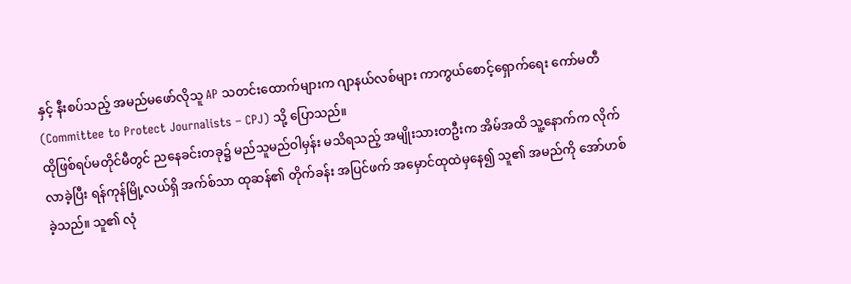နှင့် နီးစပ်သည့် အမည်မဖော်လိုသူ AP သတင်းထောက်များက ဂျာနယ်လစ်များ ကာကွယ်စောင့်ရှောက်ရေး ကော်မတီ (Committee to Protect Journalists – CPJ) သို့ ပြောသည်။
ထိုဖြစ်ရပ်မတိုင်မီတွင် ညနေခင်းတခု၌ မည်သူမည်ဝါမှန်း မသိရသည့် အမျိုးသားတဦးက အိမ်အထိ သူ့နောက်က လိုက်လာခဲ့ပြီး ရန်ကုန်မြို့လယ်ရှိ အက်စ်သာ ထုဆန်၏ တိုက်ခန်း အပြင်ဖက် အမှောင်ထုထဲမှနေ၍ သူ၏ အမည်ကို အော်ဟစ်ခဲ့သည်။ သူ၏ လုံ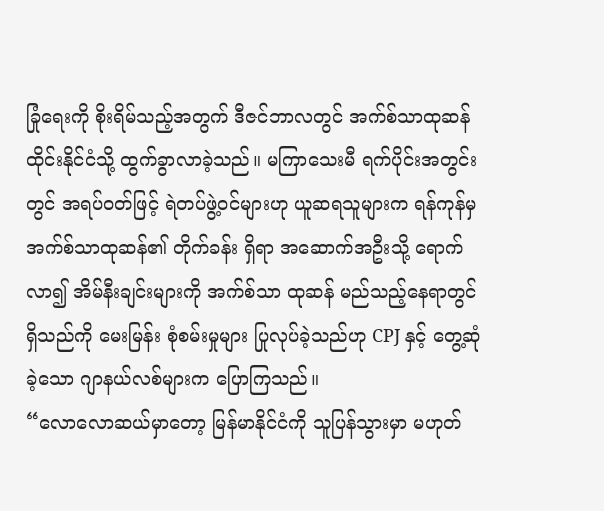ခြုံရေးကို စိုးရိမ်သည့်အတွက် ဒီဇင်ဘာလတွင် အက်စ်သာထုဆန် ထိုင်းနိုင်ငံသို့ ထွက်ခွာလာခဲ့သည်။ မကြာသေးမီ ရက်ပိုင်းအတွင်းတွင် အရပ်ဝတ်ဖြင့် ရဲတပ်ဖွဲ့ဝင်များဟု ယူဆရသူများက ရန်ကုန်မှ အက်စ်သာထုဆန်၏ တိုက်ခန်း ရှိရာ အဆောက်အဦးသို့ ရောက်လာ၍ အိမ်နီးချင်းများကို အက်စ်သာ ထုဆန် မည်သည့်နေရာတွင် ရှိသည်ကို မေးမြန်း စုံစမ်းမှုများ ပြုလုပ်ခဲ့သည်ဟု CPJ နှင့် တွေ့ဆုံခဲ့သော ဂျာနယ်လစ်များက ပြောကြသည်။
“လောလောဆယ်မှာတော့ မြန်မာနိုင်ငံကို သူပြန်သွားမှာ မဟုတ်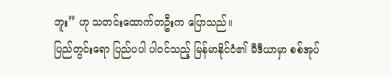ဘူး” ဟု သတင်းထောက်တဦးက ပြောသည်။
ပြည်တွင်းရော ပြည်ပပါ ပါဝင်သည့် မြန်မာနိုင်ငံ၏ မီဒီယာမှာ စစ်အုပ်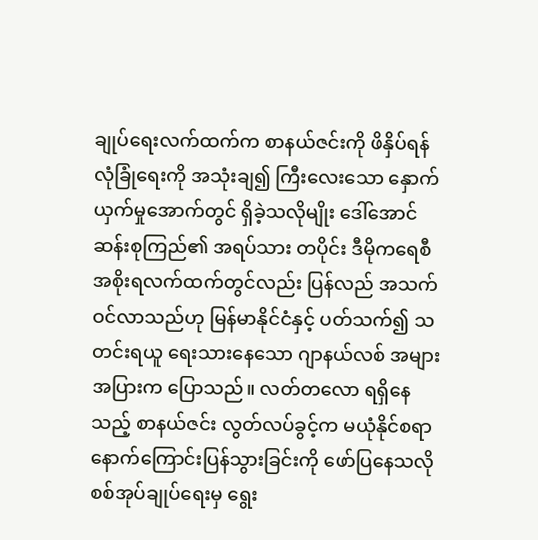ချုပ်ရေးလက်ထက်က စာနယ်ဇင်းကို ဖိနှိပ်ရန် လုံခြုံရေးကို အသုံးချ၍ ကြီးလေးသော နှောက်ယှက်မှုအောက်တွင် ရှိခဲ့သလိုမျိုး ဒေါ်အောင်ဆန်းစုကြည်၏ အရပ်သား တပိုင်း ဒီမိုကရေစီ အစိုးရလက်ထက်တွင်လည်း ပြန်လည် အသက်ဝင်လာသည်ဟု မြန်မာနိုင်ငံနှင့် ပတ်သက်၍ သတင်းရယူ ရေးသားနေသော ဂျာနယ်လစ် အများအပြားက ပြောသည်။ လတ်တလော ရရှိနေသည့် စာနယ်ဇင်း လွတ်လပ်ခွင့်က မယုံနိုင်စရာ နောက်ကြောင်းပြန်သွားခြင်းကို ဖော်ပြနေသလို စစ်အုပ်ချုပ်ရေးမှ ရွေး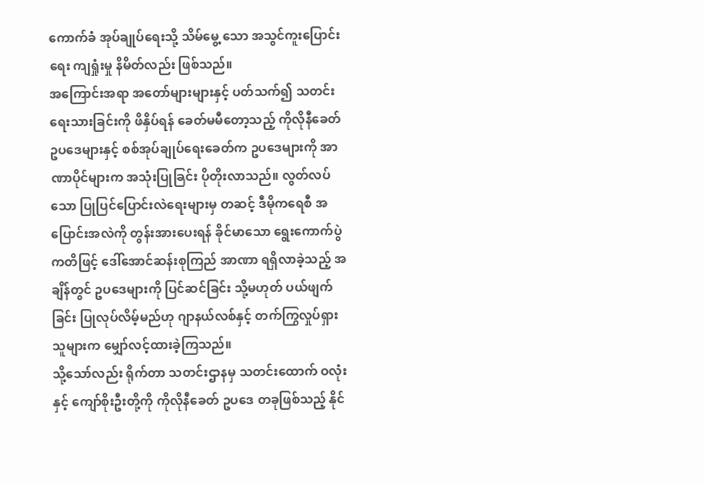ကောက်ခံ အုပ်ချုပ်ရေးသို့ သိမ်မွေ့ သော အသွင်ကူးပြောင်းရေး ကျရှုံးမှု နိမိတ်လည်း ဖြစ်သည်။
အကြောင်းအရာ အတော်များများနှင့် ပတ်သက်၍ သတင်းရေးသားခြင်းကို ဖိနှိပ်ရန် ခေတ်မမီတော့သည့် ကိုလိုနီခေတ် ဥပဒေများနှင့် စစ်အုပ်ချုပ်ရေးခေတ်က ဥပဒေများကို အာဏာပိုင်များက အသုံးပြုခြင်း ပိုတိုးလာသည်။ လွတ်လပ်သော ပြုပြင်ပြောင်းလဲရေးများမှ တဆင့် ဒီမိုကရေစီ အပြောင်းအလဲကို တွန်းအားပေးရန် ခိုင်မာသော ရွေးကောက်ပွဲ ကတိဖြင့် ဒေါ်အောင်ဆန်းစုကြည် အာဏာ ရရှိလာခဲ့သည့် အချိန်တွင် ဥပဒေများကို ပြင်ဆင်ခြင်း သို့မဟုတ် ပယ်ဖျက်ခြင်း ပြုလုပ်လိမ့်မည်ဟု ဂျာနယ်လစ်နှင့် တက်ကြွလှုပ်ရှားသူများက မျှော်လင့်ထားခဲ့ကြသည်။
သို့သော်လည်း ရိုက်တာ သတင်းဌာနမှ သတင်းထောက် ဝလုံး နှင့် ကျော်စိုးဦးတို့ကို ကိုလိုနီခေတ် ဥပဒေ တခုဖြစ်သည့် နိုင်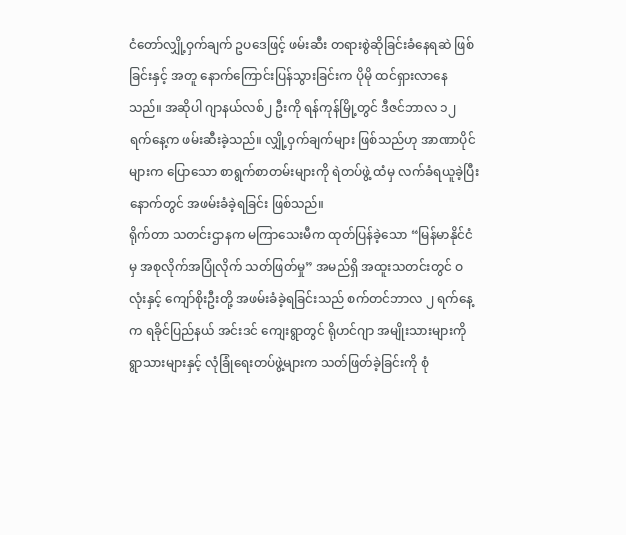ငံတော်လျှို့ဝှက်ချက် ဥပဒေဖြင့် ဖမ်းဆီး တရားစွဲဆိုခြင်းခံနေရဆဲ ဖြစ်ခြင်းနှင့် အတူ နောက်ကြောင်းပြန်သွားခြင်းက ပိုမို ထင်ရှားလာနေသည်။ အဆိုပါ ဂျာနယ်လစ်၂ ဦးကို ရန်ကုန်မြို့တွင် ဒီဇင်ဘာလ ၁၂ ရက်နေ့က ဖမ်းဆီးခဲ့သည်။ လျှို့ဝှက်ချက်များ ဖြစ်သည်ဟု အာဏာပိုင်များက ပြောသော စာရွက်စာတမ်းများကို ရဲတပ်ဖွဲ့ ထံမှ လက်ခံရယူခဲ့ပြီးနောက်တွင် အဖမ်းခံခဲ့ရခြင်း ဖြစ်သည်။
ရိုက်တာ သတင်းဌာနက မကြာသေးမီက ထုတ်ပြန်ခဲ့သော “မြန်မာနိုင်ငံမှ အစုလိုက်အပြုံလိုက် သတ်ဖြတ်မှု” အမည်ရှိ အထူးသတင်းတွင် ဝလုံးနှင့် ကျော်စိုးဦးတို့ အဖမ်းခံခဲ့ရခြင်းသည် စက်တင်ဘာလ ၂ ရက်နေ့က ရခိုင်ပြည်နယ် အင်းဒင် ကျေးရွာတွင် ရိုဟင်ဂျာ အမျိုးသားများကို ရွာသားများနှင့် လုံခြုံရေးတပ်ဖွဲ့များက သတ်ဖြတ်ခဲ့ခြင်းကို စုံ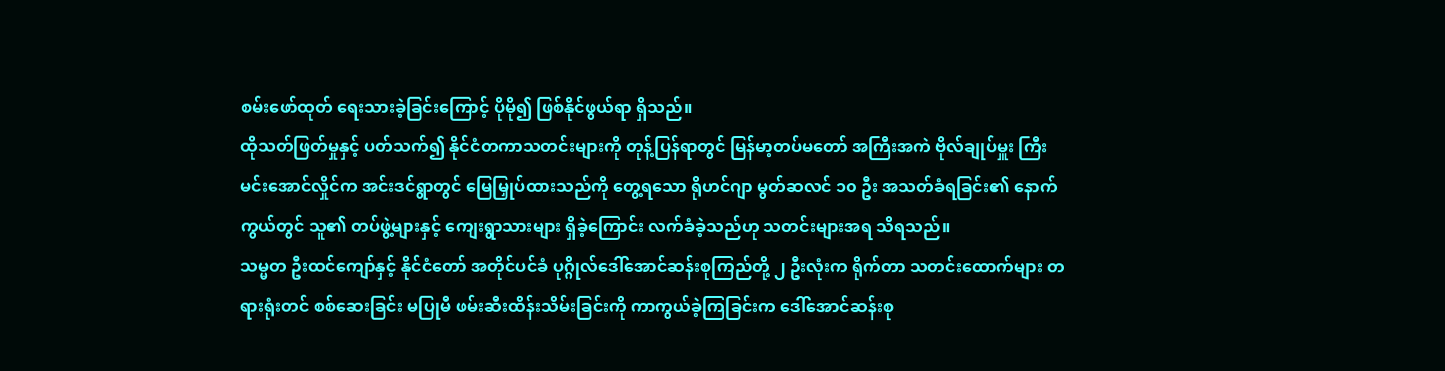စမ်းဖော်ထုတ် ရေးသားခဲ့ခြင်းကြောင့် ပိုမို၍ ဖြစ်နိုင်ဖွယ်ရာ ရှိသည်။
ထိုသတ်ဖြတ်မှုနှင့် ပတ်သက်၍ နိုင်ငံတကာသတင်းများကို တုန့်ပြန်ရာတွင် မြန်မာ့တပ်မတော် အကြီးအကဲ ဗိုလ်ချုပ်မှူး ကြီး မင်းအောင်လှိုင်က အင်းဒင်ရွာတွင် မြေမြှုပ်ထားသည်ကို တွေ့ရသော ရိုဟင်ဂျာ မွတ်ဆလင် ၁၀ ဦး အသတ်ခံရခြင်း၏ နောက်ကွယ်တွင် သူ၏ တပ်ဖွဲ့များနှင့် ကျေးရွာသားများ ရှိခဲ့ကြောင်း လက်ခံခဲ့သည်ဟု သတင်းများအရ သိရသည်။
သမ္မတ ဦးထင်ကျော်နှင့် နိုင်ငံတော် အတိုင်ပင်ခံ ပုဂ္ဂိုလ်ဒေါ်အောင်ဆန်းစုကြည်တို့ ၂ ဦးလုံးက ရိုက်တာ သတင်းထောက်များ တရားရုံးတင် စစ်ဆေးခြင်း မပြုမီ ဖမ်းဆီးထိန်းသိမ်းခြင်းကို ကာကွယ်ခဲ့ကြခြင်းက ဒေါ်အောင်ဆန်းစု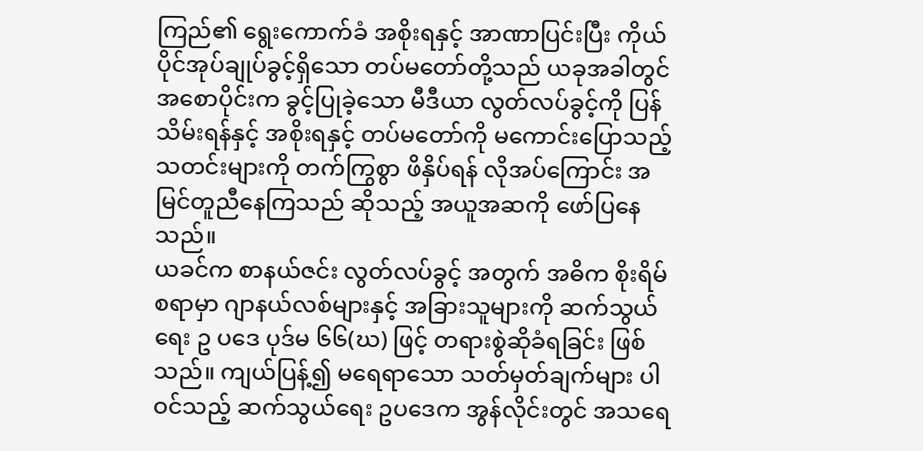ကြည်၏ ရွေးကောက်ခံ အစိုးရနှင့် အာဏာပြင်းပြီး ကိုယ်ပိုင်အုပ်ချုပ်ခွင့်ရှိသော တပ်မတော်တို့သည် ယခုအခါတွင် အစောပိုင်းက ခွင့်ပြုခဲ့သော မီဒီယာ လွတ်လပ်ခွင့်ကို ပြန်သိမ်းရန်နှင့် အစိုးရနှင့် တပ်မတော်ကို မကောင်းပြောသည့် သတင်းများကို တက်ကြွစွာ ဖိနှိပ်ရန် လိုအပ်ကြောင်း အမြင်တူညီနေကြသည် ဆိုသည့် အယူအဆကို ဖော်ပြနေသည်။
ယခင်က စာနယ်ဇင်း လွတ်လပ်ခွင့် အတွက် အဓိက စိုးရိမ်စရာမှာ ဂျာနယ်လစ်များနှင့် အခြားသူများကို ဆက်သွယ်ရေး ဥ ပဒေ ပုဒ်မ ၆၆(ဃ) ဖြင့် တရားစွဲဆိုခံရခြင်း ဖြစ်သည်။ ကျယ်ပြန့်၍ မရေရာသော သတ်မှတ်ချက်များ ပါဝင်သည့် ဆက်သွယ်ရေး ဥပဒေက အွန်လိုင်းတွင် အသရေ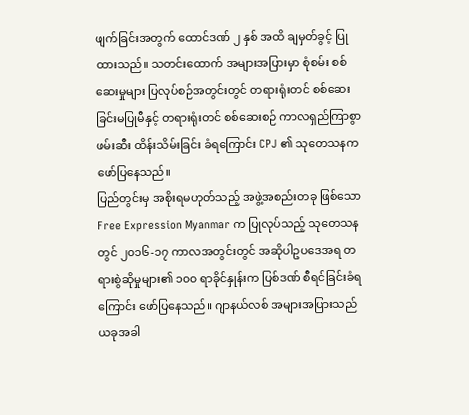ဖျက်ခြင်းအတွက် ထောင်ဒဏ် ၂ နှစ် အထိ ချမှတ်ခွင့် ပြုထားသည်။ သတင်းထောက် အများအပြားမှာ စုံစမ်း စစ်ဆေးမှုများ ပြလုပ်စဉ်အတွင်းတွင် တရားရုံးတင် စစ်ဆေးခြင်းမပြုမီနှင့် တရားရုံးတင် စစ်ဆေးစဉ် ကာလရှည်ကြာစွာ ဖမ်းဆီး ထိန်းသိမ်းခြင်း ခံရကြောင်း CPJ ၏ သုတေသနက ဖော်ပြနေသည်။
ပြည်တွင်းမှ အစိုးရမဟုတ်သည့် အဖွဲ့အစည်းတခု ဖြစ်သော Free Expression Myanmar က ပြုလုပ်သည့် သုတေသန တွင် ၂၀၁၆-၁၇ ကာလအတွင်းတွင် အဆိုပါဥပဒေအရ တရားစွဲဆိုမှုများ၏ ၁၀၀ ရာခိုင်နှုန်းက ပြစ်ဒဏ် စီရင်ခြင်းခံရ ကြောင်း ဖော်ပြနေသည်။ ဂျာနယ်လစ် အများအပြားသည် ယခုအခါ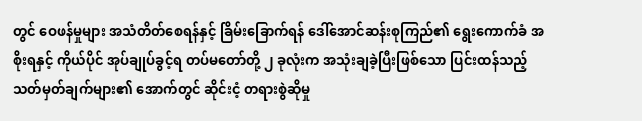တွင် ဝေဖန်မှုများ အသံတိတ်စေရန်နှင့် ခြိမ်းခြောက်ရန် ဒေါ်အောင်ဆန်းစုကြည်၏ ရွေးကောက်ခံ အစိုးရနှင့် ကိုယ်ပိုင် အုပ်ချုပ်ခွင့်ရ တပ်မတော်တို့ ၂ ခုလုံးက အသုံးချခဲ့ပြီးဖြစ်သော ပြင်းထန်သည့် သတ်မှတ်ချက်များ၏ အောက်တွင် ဆိုင်းငံ့ တရားစွဲဆိုမှု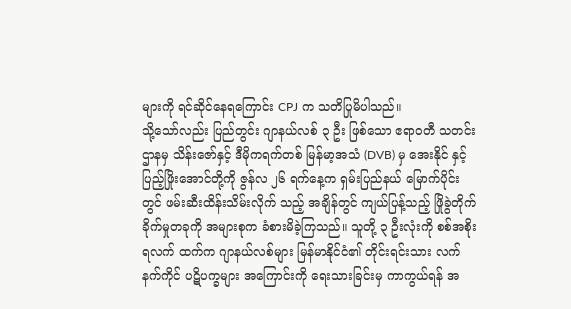များကို ရင်ဆိုင်နေရကြောင်း CPJ က သတိပြုမိပါသည်။
သို့သော်လည်း ပြည်တွင်း ဂျာနယ်လစ် ၃ ဦး ဖြစ်သော ဧရာဝတီ သတင်းဌာနမှ သိန်းဇော်နှင့် ဒီမိုကရက်တစ် မြန်မာ့အသံ (DVB) မှ အေးနိုင် နှင့် ပြည့်ဖြိုးအောင်တို့ကို ဇွန်လ ၂၆ ရက်နေ့က ရှမ်းပြည်နယ် မြောက်ပိုင်းတွင် ဖမ်းဆီးထိန်းသိမ်းလိုက် သည့် အချိန်တွင် ကျယ်ပြန့်သည့် ဖြိုခွဲတိုက်ခိုက်မှုတခုကို အများစုက ခံစားမိခဲ့ကြသည်။ သူတို့ ၃ ဦးလုံးကို စစ်အစိုးရလက် ထက်က ဂျာနယ်လစ်များ မြန်မာနိုင်ငံ၏ တိုင်းရင်းသား လက်နက်ကိုင် ပဋိပက္ခများ အကြောင်းကို ရေးသားခြင်းမှ ကာကွယ်ရန် အ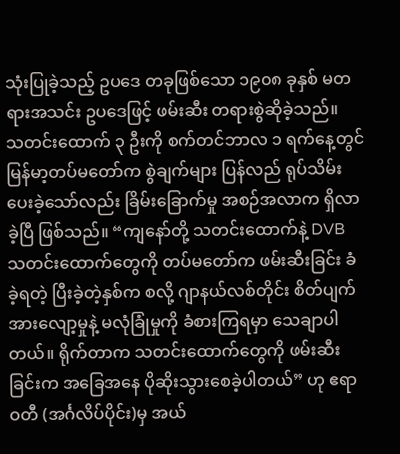သုံးပြုခဲ့သည့် ဥပဒေ တခုဖြစ်သော ၁၉၀၈ ခုနှစ် မတရားအသင်း ဥပဒေဖြင့် ဖမ်းဆီး တရားစွဲဆိုခဲ့သည်။
သတင်းထောက် ၃ ဦးကို စက်တင်ဘာလ ၁ ရက်နေ့တွင် မြန်မာ့တပ်မတော်က စွဲချက်များ ပြန်လည် ရုပ်သိမ်းပေးခဲ့သော်လည်း ခြိမ်းခြောက်မှု အစဉ်အလာက ရှိလာခဲ့ပြီ ဖြစ်သည်။ “ကျနော်တို့ သတင်းထောက်နဲ့ DVB သတင်းထောက်တွေကို တပ်မတော်က ဖမ်းဆီးခြင်း ခံခဲ့ရတဲ့ ပြီးခဲ့တဲ့နှစ်က စလို့ ဂျာနယ်လစ်တိုင်း စိတ်ပျက်အားလျော့မှုနဲ့ မလုံခြုံမှုကို ခံစားကြရမှာ သေချာပါတယ်။ ရိုက်တာက သတင်းထောက်တွေကို ဖမ်းဆီးခြင်းက အခြေအနေ ပိုဆိုးသွားစေခဲ့ပါတယ်” ဟု ဧရာဝတီ (အင်္ဂလိပ်ပိုင်း)မှ အယ်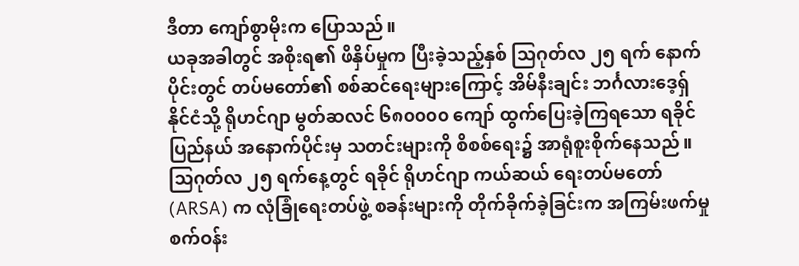ဒီတာ ကျော်စွာမိုးက ပြောသည်။
ယခုအခါတွင် အစိုးရ၏ ဖိနှိပ်မှုက ပြီးခဲ့သည့်နှစ် သြဂုတ်လ ၂၅ ရက် နောက်ပိုင်းတွင် တပ်မတော်၏ စစ်ဆင်ရေးများကြောင့် အိမ်နီးချင်း ဘင်္ဂလားဒေ့ရှ် နိုင်ငံသို့ ရိုဟင်ဂျာ မွတ်ဆလင် ၆၈၀၀၀၀ ကျော် ထွက်ပြေးခဲ့ကြရသော ရခိုင်ပြည်နယ် အနောက်ပိုင်းမှ သတင်းများကို စိစစ်ရေး၌ အာရုံစူးစိုက်နေသည်။ သြဂုတ်လ ၂၅ ရက်နေ့တွင် ရခိုင် ရိုဟင်ဂျာ ကယ်ဆယ် ရေးတပ်မတော် (ARSA) က လုံခြုံရေးတပ်ဖွဲ့ စခန်းများကို တိုက်ခိုက်ခဲ့ခြင်းက အကြမ်းဖက်မှု စက်ဝန်း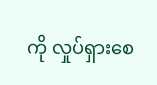ကို လှုပ်ရှားစေ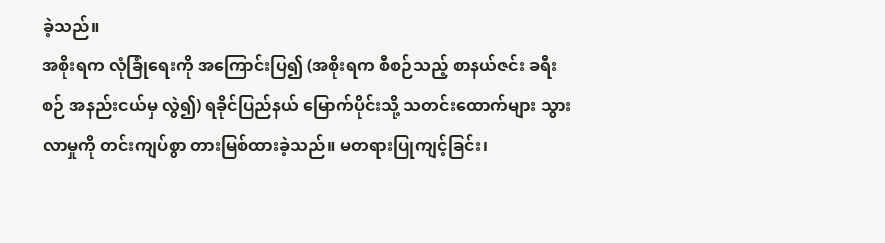ခဲ့သည်။
အစိုးရက လုံခြုံရေးကို အကြောင်းပြ၍ (အစိုးရက စီစဉ်သည့် စာနယ်ဇင်း ခရီးစဉ် အနည်းငယ်မှ လွဲ၍) ရခိုင်ပြည်နယ် မြောက်ပိုင်းသို့ သတင်းထောက်များ သွားလာမှုကို တင်းကျပ်စွာ တားမြစ်ထားခဲ့သည်။ မတရားပြုကျင့်ခြင်း၊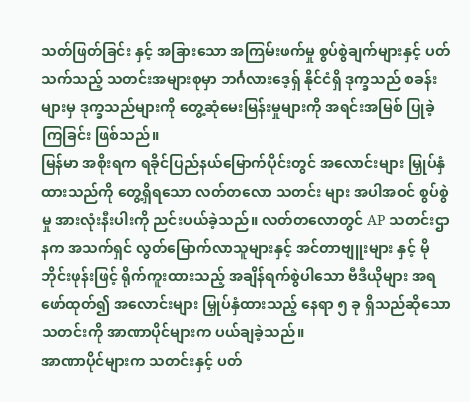သတ်ဖြတ်ခြင်း နှင့် အခြားသော အကြမ်းဖက်မှု စွပ်စွဲချက်များနှင့် ပတ်သက်သည့် သတင်းအများစုမှာ ဘင်္ဂလားဒေ့ရှ် နိုင်ငံရှိ ဒုက္ခသည် စခန်းများမှ ဒုက္ခသည်များကို တွေ့ဆုံမေးမြန်းမှုများကို အရင်းအမြစ် ပြုခဲ့ကြခြင်း ဖြစ်သည်။
မြန်မာ အစိုးရက ရခိုင်ပြည်နယ်မြောက်ပိုင်းတွင် အလောင်းများ မြှုပ်နှံထားသည်ကို တွေ့ရှိရသော လတ်တလော သတင်း များ အပါအဝင် စွပ်စွဲမှု အားလုံးနီးပါးကို ညင်းပယ်ခဲ့သည်။ လတ်တလောတွင် AP သတင်းဌာနက အသက်ရှင် လွတ်မြောက်လာသူများနှင့် အင်တာဗျူးများ နှင့် မိုဘိုင်းဖုန်းဖြင့် ရိုက်ကူးထားသည့် အချိန်ရက်စွဲပါသော ဗီဒီယိုများ အရ ဖော်ထုတ်၍ အလောင်းများ မြှုပ်နှံထားသည့် နေရာ ၅ ခု ရှိသည်ဆိုသော သတင်းကို အာဏာပိုင်များက ပယ်ချခဲ့သည်။
အာဏာပိုင်များက သတင်းနှင့် ပတ်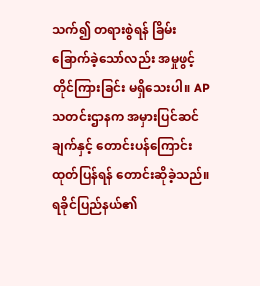သက်၍ တရားစွဲရန် ခြိမ်းခြောက်ခဲ့သော်လည်း အမှုဖွင့် တိုင်ကြားခြင်း မရှိသေးပါ။ AP သတင်းဌာနက အမှားပြင်ဆင်ချက်နှင့် တောင်းပန်ကြောင်း ထုတ်ပြန်ရန် တောင်းဆိုခဲ့သည်။
ရခိုင်ပြည်နယ်၏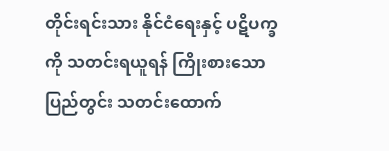တိုင်းရင်းသား နိုင်ငံရေးနှင့် ပဋိပက္ခကို သတင်းရယူရန် ကြိုးစားသော ပြည်တွင်း သတင်းထောက်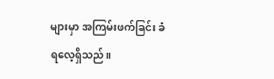များမှာ အကြမ်းဖက်ခြင်း ခံရလေ့ရှိသည်။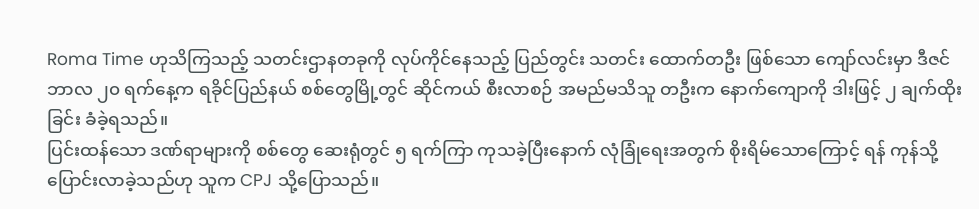Roma Time ဟုသိကြသည့် သတင်းဌာနတခုကို လုပ်ကိုင်နေသည့် ပြည်တွင်း သတင်း ထောက်တဦး ဖြစ်သော ကျော်လင်းမှာ ဒီဇင်ဘာလ ၂၀ ရက်နေ့က ရခိုင်ပြည်နယ် စစ်တွေမြို့တွင် ဆိုင်ကယ် စီးလာစဉ် အမည်မသိသူ တဦးက နောက်ကျောကို ဒါးဖြင့် ၂ ချက်ထိုးခြင်း ခံခဲ့ရသည်။
ပြင်းထန်သော ဒဏ်ရာများကို စစ်တွေ ဆေးရုံတွင် ၅ ရက်ကြာ ကုသခဲ့ပြီးနောက် လုံခြုံရေးအတွက် စိုးရိမ်သောကြောင့် ရန် ကုန်သို့ ပြောင်းလာခဲ့သည်ဟု သူက CPJ သို့ပြောသည်။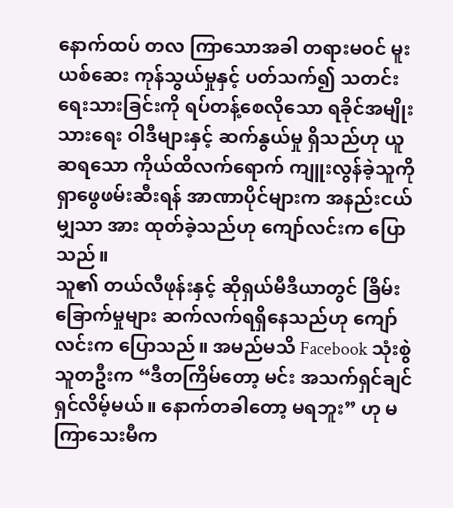နောက်ထပ် တလ ကြာသောအခါ တရားမဝင် မူးယစ်ဆေး ကုန်သွယ်မှုနှင့် ပတ်သက်၍ သတင်းရေးသားခြင်းကို ရပ်တန့်စေလိုသော ရခိုင်အမျိုးသားရေး ဝါဒီများနှင့် ဆက်နွယ်မှု ရှိသည်ဟု ယူဆရသော ကိုယ်ထိလက်ရောက် ကျူးလွန်ခဲ့သူကို ရှာဖွေဖမ်းဆီးရန် အာဏာပိုင်များက အနည်းငယ်မျှသာ အား ထုတ်ခဲ့သည်ဟု ကျော်လင်းက ပြောသည်။
သူ၏ တယ်လီဖုန်းနှင့် ဆိုရှယ်မီဒီယာတွင် ခြိမ်းခြောက်မှုများ ဆက်လက်ရရှိနေသည်ဟု ကျော်လင်းက ပြောသည်။ အမည်မသိ Facebook သုံးစွဲသူတဦးက “ဒီတကြိမ်တော့ မင်း အသက်ရှင်ချင် ရှင်လိမ့်မယ်။ နောက်တခါတော့ မရဘူး” ဟု မကြာသေးမီက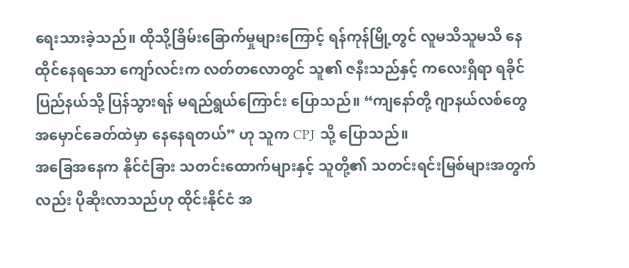ရေးသားခဲ့သည်။ ထိုသို့ခြိမ်းခြောက်မှုများကြောင့် ရန်ကုန်မြို့တွင် လူမသိသူမသိ နေထိုင်နေရသော ကျော်လင်းက လတ်တလောတွင် သူ၏ ဇနီးသည်နှင့် ကလေးရှိရာ ရခိုင်ပြည်နယ်သို့ ပြန်သွားရန် မရည်ရွယ်ကြောင်း ပြောသည်။ “ကျနော်တို့ ဂျာနယ်လစ်တွေ အမှောင်ခေတ်ထဲမှာ နေနေရတယ်” ဟု သူက CPJ သို့ ပြောသည်။
အခြေအနေက နိုင်ငံခြား သတင်းထောက်များနှင့် သူတို့၏ သတင်းရင်းမြစ်များအတွက်လည်း ပိုဆိုးလာသည်ဟု ထိုင်းနိုင်ငံ အ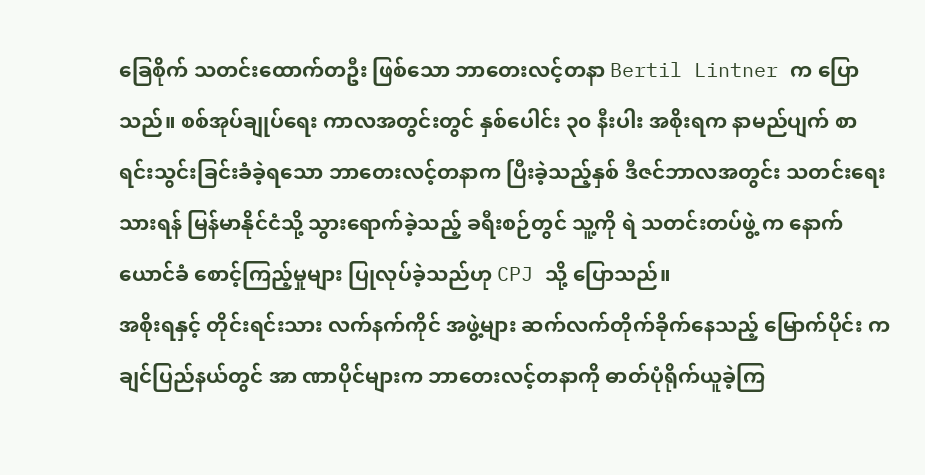ခြေစိုက် သတင်းထောက်တဦး ဖြစ်သော ဘာတေးလင့်တနာ Bertil Lintner က ပြောသည်။ စစ်အုပ်ချုပ်ရေး ကာလအတွင်းတွင် နှစ်ပေါင်း ၃၀ နီးပါး အစိုးရက နာမည်ပျက် စာရင်းသွင်းခြင်းခံခဲ့ရသော ဘာတေးလင့်တနာက ပြီးခဲ့သည့်နှစ် ဒီဇင်ဘာလအတွင်း သတင်းရေးသားရန် မြန်မာနိုင်ငံသို့ သွားရောက်ခဲ့သည့် ခရီးစဉ်တွင် သူ့ကို ရဲ သတင်းတပ်ဖွဲ့ က နောက်ယောင်ခံ စောင့်ကြည့်မှုများ ပြုလုပ်ခဲ့သည်ဟု CPJ သို့ ပြောသည်။
အစိုးရနှင့် တိုင်းရင်းသား လက်နက်ကိုင် အဖွဲ့များ ဆက်လက်တိုက်ခိုက်နေသည့် မြောက်ပိုင်း ကချင်ပြည်နယ်တွင် အာ ဏာပိုင်များက ဘာတေးလင့်တနာကို ဓာတ်ပုံရိုက်ယူခဲ့ကြ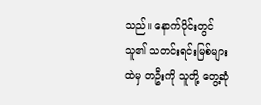သည်။ နောက်ပိုင်းတွင် သူ၏ သတင်းရင်းမြစ်များထဲမှ တဦးကို သူတို့ တွေ့ဆုံ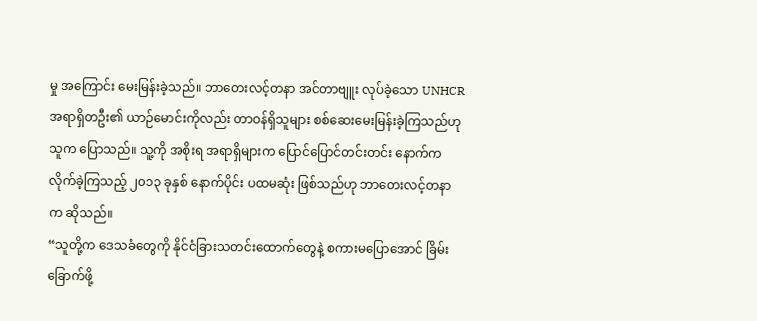မှု အကြောင်း မေးမြန်းခဲ့သည်။ ဘာတေးလင့်တနာ အင်တာဗျူး လုပ်ခဲ့သော UNHCR အရာရှိတဦး၏ ယာဉ်မောင်းကိုလည်း တာဝန်ရှိသူများ စစ်ဆေးမေးမြန်းခဲ့ကြသည်ဟု သူက ပြောသည်။ သူ့ကို အစိုးရ အရာရှိများက ပြောင်ပြောင်တင်းတင်း နောက်က လိုက်ခဲ့ကြသည့် ၂၀၁၃ ခုနှစ် နောက်ပိုင်း ပထမဆုံး ဖြစ်သည်ဟု ဘာတေးလင့်တနာ က ဆိုသည်။
“သူတို့က ဒေသခံတွေကို နိုင်ငံခြားသတင်းထောက်တွေနဲ့ စကားမပြောအောင် ခြိမ်းခြောက်ဖို့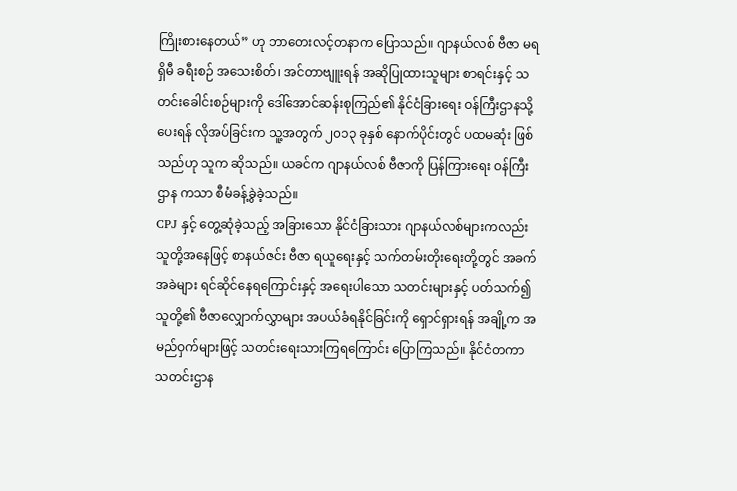ကြိုးစားနေတယ်” ဟု ဘာတေးလင့်တနာက ပြောသည်။ ဂျာနယ်လစ် ဗီဇာ မရရှိမီ ခရီးစဉ် အသေးစိတ်၊ အင်တာဗျူးရန် အဆိုပြုထားသူများ စာရင်းနှင့် သတင်းခေါင်းစဉ်များကို ဒေါ်အောင်ဆန်းစုကြည်၏ နိုင်ငံခြားရေး ဝန်ကြီးဌာနသို့ ပေးရန် လိုအပ်ခြင်းက သူ့အတွက် ၂၀၁၃ ခုနှစ် နောက်ပိုင်းတွင် ပထမဆုံး ဖြစ်သည်ဟု သူက ဆိုသည်။ ယခင်က ဂျာနယ်လစ် ဗီဇာကို ပြန်ကြားရေး ဝန်ကြီး ဌာန ကသာ စီမံခန့်ခွဲခဲ့သည်။
CPJ နှင့် တွေ့ဆုံခဲ့သည့် အခြားသော နိုင်ငံခြားသား ဂျာနယ်လစ်များကလည်း သူတို့အနေဖြင့် စာနယ်ဇင်း ဗီဇာ ရယူရေးနှင့် သက်တမ်းတိုးရေးတို့တွင် အခက်အခဲများ ရင်ဆိုင်နေရကြောင်းနှင့် အရေးပါသော သတင်းများနှင့် ပတ်သက်၍ သူတို့၏ ဗီဇာလျှောက်လွှာများ အပယ်ခံရနိုင်ခြင်းကို ရှောင်ရှားရန် အချို့က အမည်ဝှက်များဖြင့် သတင်းရေးသားကြရကြောင်း ပြောကြသည်။ နိုင်ငံတကာ သတင်းဌာန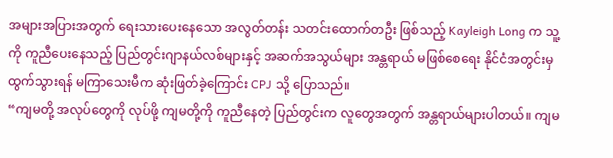အများအပြားအတွက် ရေးသားပေးနေသော အလွတ်တန်း သတင်းထောက်တဦး ဖြစ်သည့် Kayleigh Long က သူ့ကို ကူညီပေးနေသည့် ပြည်တွင်းဂျာနယ်လစ်များနှင့် အဆက်အသွယ်များ အန္တရာယ် မဖြစ်စေရေး နိုင်ငံအတွင်းမှ ထွက်သွားရန် မကြာသေးမီက ဆုံးဖြတ်ခဲ့ကြောင်း CPJ သို့ ပြောသည်။
“ကျမတို့ အလုပ်တွေကို လုပ်ဖို့ ကျမတို့ကို ကူညီနေတဲ့ ပြည်တွင်းက လူတွေအတွက် အန္တရာယ်များပါတယ်။ ကျမ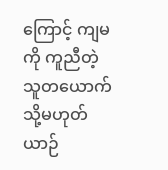ကြောင့် ကျမကို ကူညီတဲ့သူတယောက် သို့မဟုတ် ယာဉ်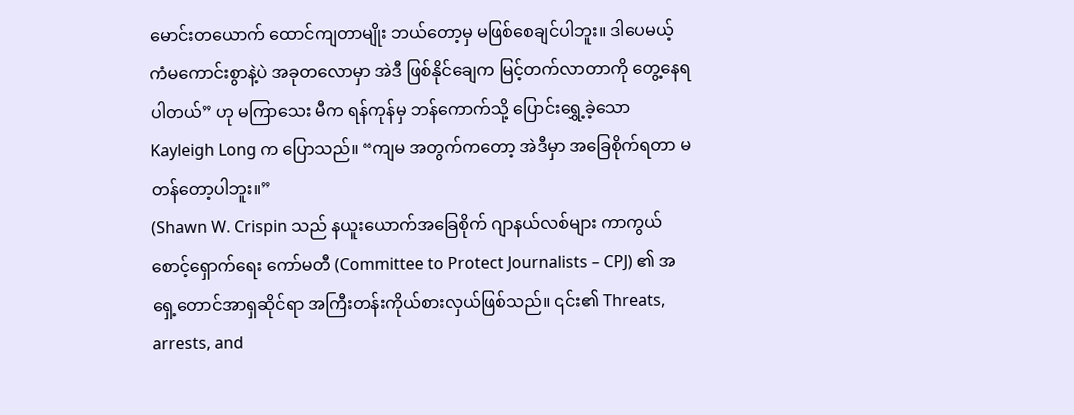မောင်းတယောက် ထောင်ကျတာမျိုး ဘယ်တော့မှ မဖြစ်စေချင်ပါဘူး။ ဒါပေမယ့် ကံမကောင်းစွာနဲ့ပဲ အခုတလောမှာ အဲဒီ ဖြစ်နိုင်ချေက မြင့်တက်လာတာကို တွေ့နေရပါတယ်” ဟု မကြာသေး မီက ရန်ကုန်မှ ဘန်ကောက်သို့ ပြောင်းရွှေ့ခဲ့သော Kayleigh Long က ပြောသည်။ “ကျမ အတွက်ကတော့ အဲဒီမှာ အခြေစိုက်ရတာ မတန်တော့ပါဘူး။”
(Shawn W. Crispin သည် နယူးယောက်အခြေစိုက် ဂျာနယ်လစ်များ ကာကွယ်စောင့်ရှောက်ရေး ကော်မတီ (Committee to Protect Journalists – CPJ) ၏ အရှေ့တောင်အာရှဆိုင်ရာ အကြီးတန်းကိုယ်စားလှယ်ဖြစ်သည်။ ၎င်း၏ Threats, arrests, and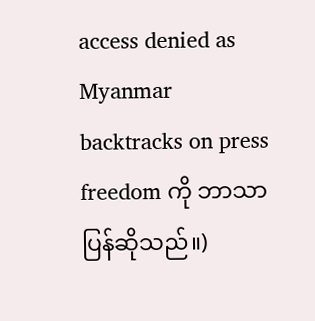access denied as Myanmar backtracks on press freedom ကို ဘာသာပြန်ဆိုသည်။)